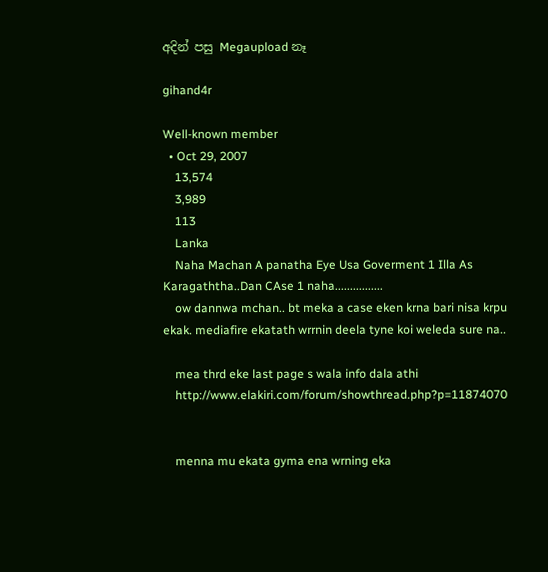අදින් පසු Megaupload නෑ

gihand4r

Well-known member
  • Oct 29, 2007
    13,574
    3,989
    113
    Lanka
    Naha Machan A panatha Eye Usa Goverment 1 Illa As Karagaththa..Dan CAse 1 naha................
    ow dannwa mchan.. bt meka a case eken krna bari nisa krpu ekak. mediafire ekatath wrrnin deela tyne koi weleda sure na..

    mea thrd eke last page s wala info dala athi
    http://www.elakiri.com/forum/showthread.php?p=11874070


    menna mu ekata gyma ena wrning eka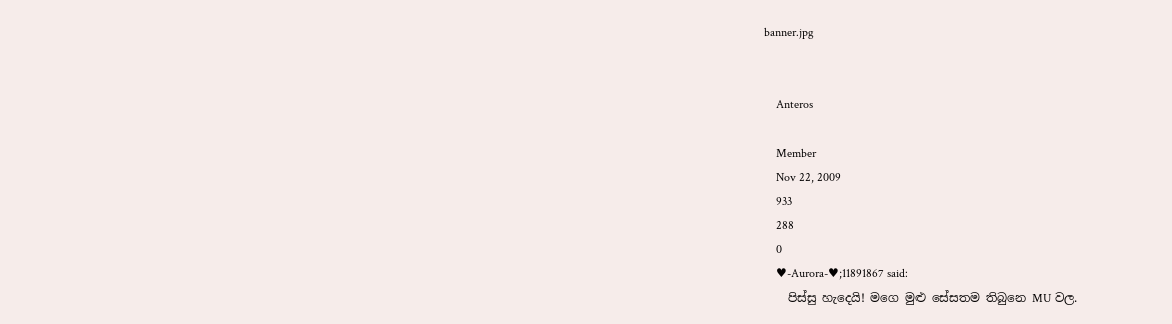banner.jpg


    Anteros

    Member
    Nov 22, 2009
    933
    288
    0
    ♥-Aurora-♥;11891867 said:
    පිස්සු හැදෙයි! මගෙ මුළු සේසතම තිබුනෙ MU වල.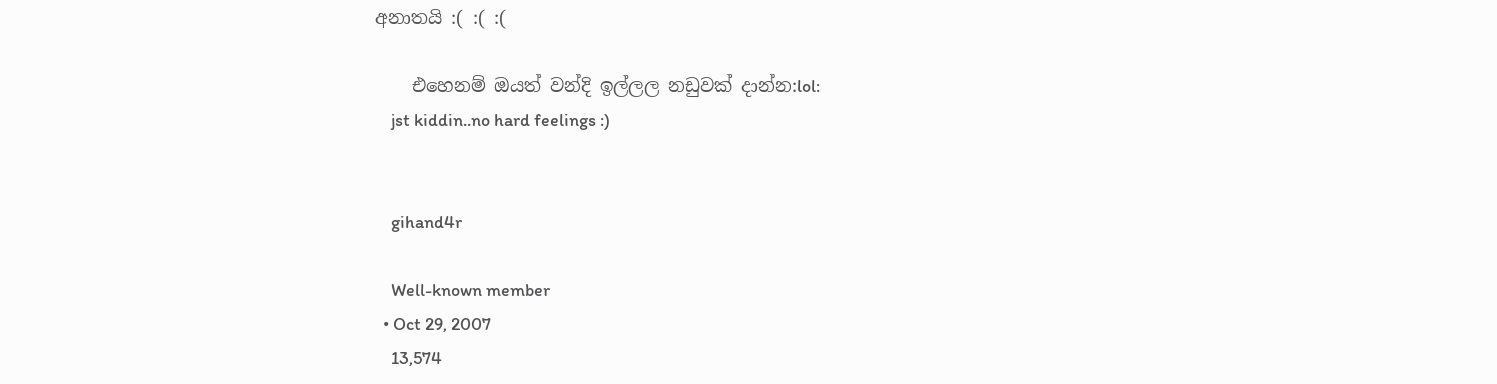අනාතයි :( :( :(

    එහෙනම් ඔයත් වන්දි ඉල්ලල නඩුවක් දාන්න:lol:
    jst kiddin..no hard feelings :)


    gihand4r

    Well-known member
  • Oct 29, 2007
    13,574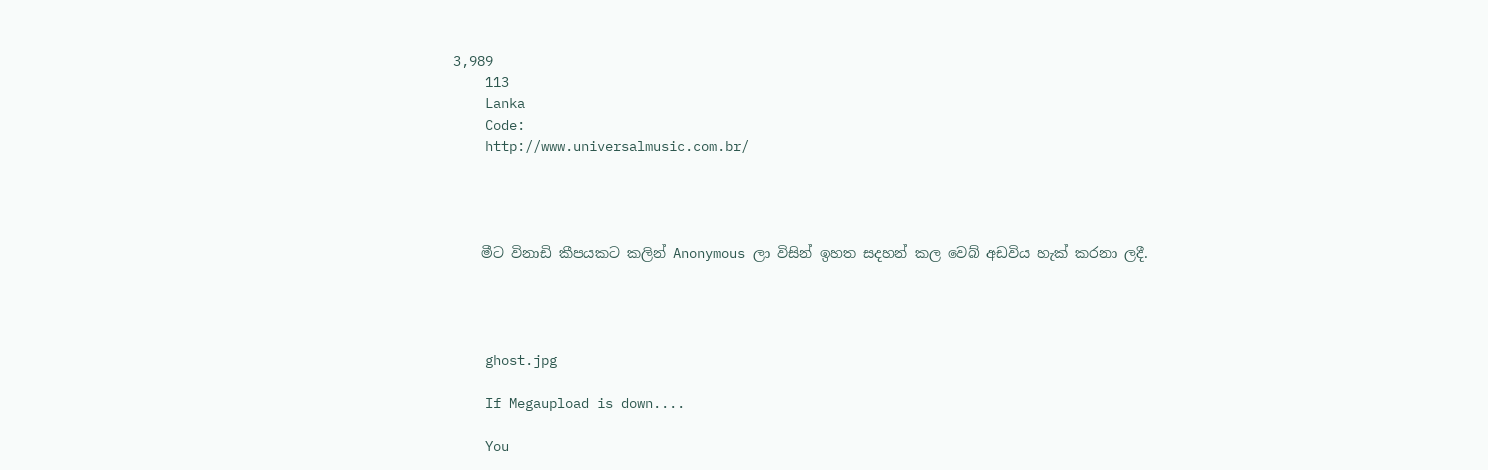3,989
    113
    Lanka
    Code:
    http://www.universalmusic.com.br/




    මීට විනාඩි කීපයකට කලින් Anonymous ලා විසින් ඉහත සදහන් කල වෙබ් අඩවිය හැක් කරනා ලදී.




    ghost.jpg

    If Megaupload is down....

    You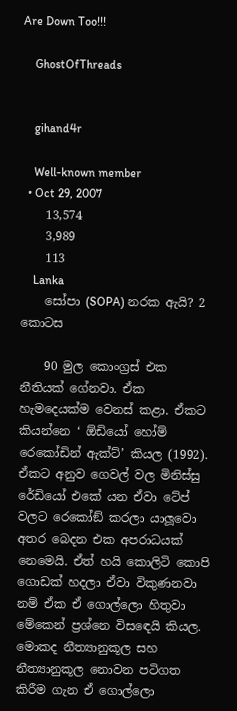Are Down Too!!!

    GhostOfThreads


    gihand4r

    Well-known member
  • Oct 29, 2007
    13,574
    3,989
    113
    Lanka
    සෝපා (SOPA) නරක ඇයි? 2 කොටස

    90 මුල කොංග්‍රස් එක නීතියක් ගේනවා. ඒක හැමදෙයක්ම වෙනස් කළා. ඒකට කියන්නෙ ‘ ඕඩියෝ හෝම් රෙකෝඩින් ඇක්ට්’ කියල (1992). ඒකට අනුව ගෙවල් වල මිනිස්සු රේඩියෝ එකේ යන ඒවා ටේප් වලට රෙකෝඞ් කරලා යාලූවො අතර බෙදන එක අපරාධයක් නෙමෙයි. ඒත් හයි කොලිටි කොපි ගොඩක් හදලා ඒවා විකුණනවා නම් ඒක ඒ ගොල්ලො හිතුවා මේකෙන් ප්‍රශ්නෙ විසඳෙයි කියල. මොකද නීත්‍යානුකූල සහ නීත්‍යානුකූල නොවන පටිගත කිරීම ගැන ඒ ගොල්ලො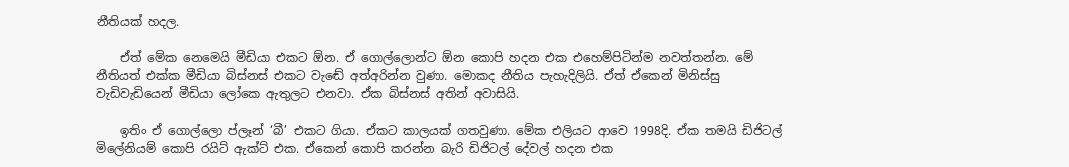නීතියක් හදල.

    ඒත් මේක නෙමෙයි මීඩියා එකට ඕන. ඒ ගොල්ලොන්ට ඕන කොපි හදන එක එහෙම්පිටින්ම නවත්තන්න. මේ නීතියත් එක්ක මීඩියා බිස්නස් එකට වැඬේ අත්අරින්න වුණා. මොකද නීතිය පැහැදිලියි. ඒත් ඒකෙන් මිනිස්සු වැඩිවැඩියෙන් මීඩියා ලෝකෙ ඇතුලට එනවා. ඒක බිස්නස් අතින් අවාසියි.

    ඉතිං ඒ ගොල්ලො ප්ලෑන් ‘බී’ එකට ගියා. ඒකට කාලයක් ගතවුණා. මේක එලියට ආවෙ 1998දි. ඒක තමයි ඩිජිටල් මිලේනියම් කොපි රයිට් ඇක්ට් එක. ඒකෙන් කොපි කරන්න බැරි ඩිජිටල් දේවල් හදන එක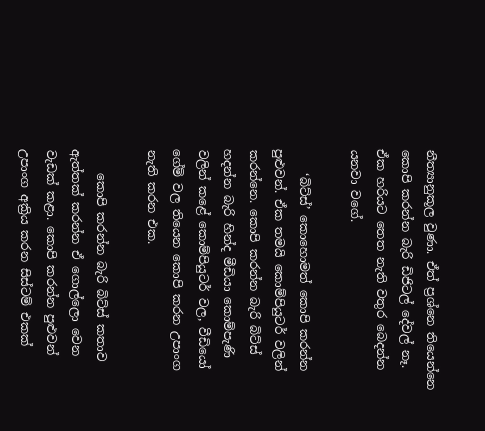නීත්‍යානුකූල වුණා. ඒත් ප්‍රශ්නෙ තියෙන්නෙ කොපි කරන්න බැරි ඩිජිටල් දේවල් නෑ. ඒක හරියට තෙත නැති වතුර බෙදන්න යනවා වගේ.

    ‘බිට්ස්’ කොහොමත් කොපි කරන්න පුළුවන්. ඒක තමයි කොම්පියුටර් වලින් කරන්නෙ. කොපි කරන්න බැරි බිට්ස් හදන්න බැරි හින්ද මීඩියා කොම්පැණි වලින් කළේ කොම්පියුටර් වල, වීඩියෝ ගේම් වල තියෙන කොපි කරන උපාංග නැති කරන එක.

    කොපි කරන්න බැරි බිට්ස් කතාව ඇත්තක් කරන්න ඒ ගොල්ලො වෙන වැඩක් කළා. කොපි කරන්න පුළුවන් උපාංග අක්‍රිය කරන සිස්ටම් එකක්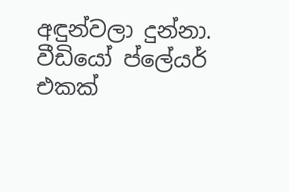අඳුන්වලා දුන්නා. වීඩියෝ ප්ලේයර් එකක්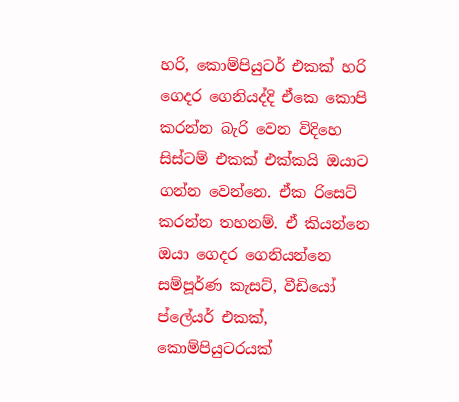හරි, කොම්පියුටර් එකක් හරි ගෙදර ගෙනියද්දි ඒකෙ කොපි කරන්න බැරි වෙන විදිහෙ සිස්ටම් එකක් එක්කයි ඔයාට ගන්න වෙන්නෙ. ඒක රිසෙට් කරන්න තහනම්. ඒ කියන්නෙ ඔයා ගෙදර ගෙනියන්නෙ සම්පූර්ණ කැසට්, වීඩියෝ ප්ලේයර් එකක්, කොම්පියුටරයක්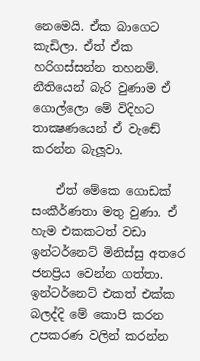නෙමෙයි. ඒක බාගෙට කැඩිලා. ඒත් ඒක හරිගස්සන්න තහනම්. නීතියෙන් බැරි වුණාම ඒ ගොල්ලො මේ විදිහට තාක්‍ෂණයෙන් ඒ වැඬේ කරන්න බැලූවා.

    ඒත් මේකෙ ගොඩක් සංකීර්ණතා මතු වුණා. ඒ හැම එකකටත් වඩා ඉන්ටර්නෙට් මිනිස්සු අතරෙ ජනප්‍රිය වෙන්න ගත්තා. ඉන්ටර්නෙට් එකත් එක්ක බලද්දි මේ කොපි කරන උපකරණ වලින් කරන්න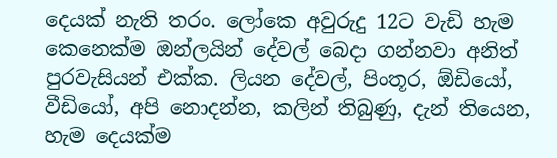දෙයක් නැති තරං. ලෝකෙ අවුරුදු 12ට වැඩි හැම කෙනෙක්ම ඔන්ලයින් දේවල් බෙදා ගන්නවා අනිත් පුරවැසියන් එක්ක. ලියන දේවල්, පිංතූර, ඕඩියෝ, වීඩියෝ, අපි නොදන්න, කලින් තිබුණු, දැන් තියෙන, හැම දෙයක්ම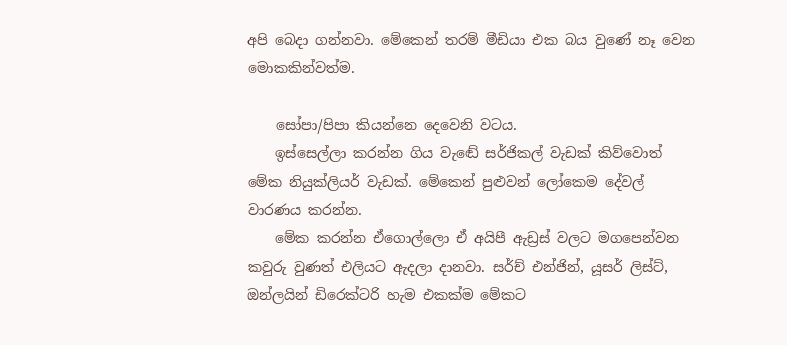අපි බෙදා ගන්නවා. මේකෙන් තරම් මීඩියා එක බය වුණේ නෑ වෙන මොකකින්වත්ම.

    සෝපා/පිපා කියන්නෙ දෙවෙනි වටය.
    ඉස්සෙල්ලා කරන්න ගිය වැඬේ සර්ජිකල් වැඩක් කිව්වොත් මේක නියුක්ලියර් වැඩක්. මේකෙන් පුළුවන් ලෝකෙම දේවල් වාරණය කරන්න.
    මේක කරන්න ඒගොල්ලො ඒ අයිපී ඇඩ්‍රස් වලට මගපෙන්වන කවුරු වුණත් එලියට ඇදලා දානවා. සර්ච් එන්ජින්, යූසර් ලිස්ට්, ඔන්ලයින් ඩිරෙක්ටරි හැම එකක්ම මේකට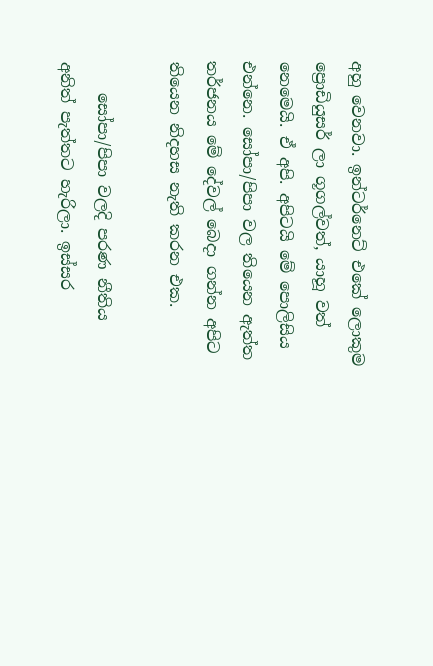අහු වෙනවා. ඉන්ටර්නෙට් එකේ ලොකුම ප්‍රොඩියුසර් ලා ගූගල්වත්, යාහූ වත් නෙමෙයි. ඒ අපි. අපිටයි මේ පොලිසිය එන්නෙ. සෝපා/පිපා වල තියෙන ඇත්ත තර්ජනය මේ දේවල් බෙදා ගන්න අපිට තියෙන නිදහස නැති කරන එක.

    සෝපා/පිපා වලදි පරණ නීතිය අනිත් පැත්තට හැරිලා. ඉස්සර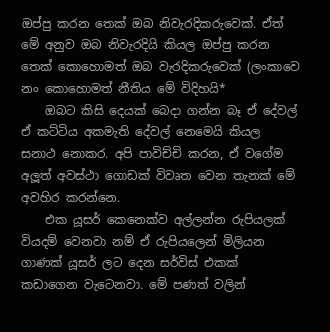ඔප්පු කරන තෙක් ඔබ නිවැරදිකරුවෙක්. ඒත් මේ අනුව ඔබ නිවැරදියි කියල ඔප්පු කරන තෙක් කොහොමත් ඔබ වැරදිකරුවෙක් (ලංකාවෙ නං කොහොමත් නීතිය මේ විදිහයි*
    ඔබට කිසි දෙයක් බෙදා ගන්න බෑ ඒ දේවල් ඒ කට්ටිය අකමැති දේවල් නෙමෙයි කියල සනාථ නොකර. අපි පාවිච්චි කරන, ඒ වගේම අලූත් අවස්ථා ගොඩක් විවෘත වෙන තැනක් මේ අවහිර කරන්නෙ.
    එක යූසර් කෙනෙක්ව අල්ලන්න රුපියලක් වියදම් වෙනවා නම් ඒ රුපියලෙන් මිලියන ගාණක් යූසර් ලට දෙන සර්විස් එකක් කඩාගෙන වැටෙනවා. මේ පණත් වලින්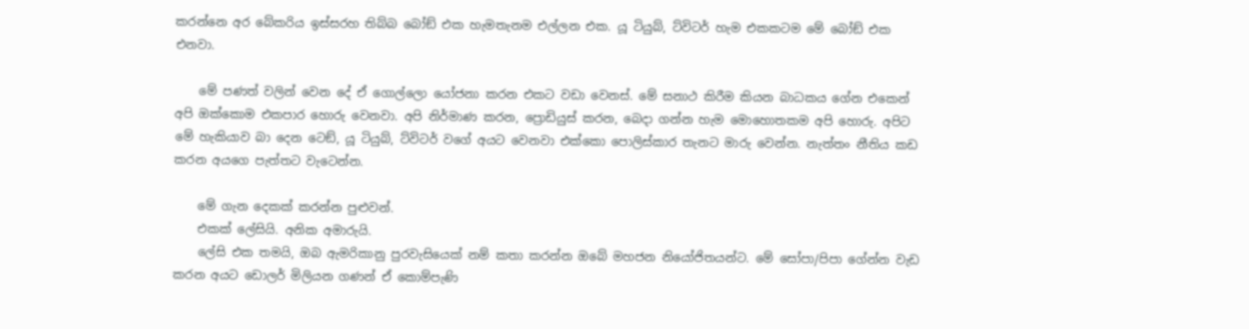කරන්නෙ අර බේකරිය ඉස්සරහ තිබ්බ බෝඞ් එක හැමතැනම එල්ලන එක. යූ ටියුබ්, ට්විටර් හැම එකකටම මේ බෝඞ් එක එනවා.

    මේ පණත් වලින් වෙන දේ ඒ ගොල්ලො යෝජනා කරන එකට වඩා වෙනස්. මේ සනාථ කිරීම කියන බාධකය ගේන එකෙන් අපි ඔක්කොම එකපාර හොරු වෙනවා. අපි නිර්මාණ කරන, ප්‍රොඩියුස් කරන, බෙදා ගන්න හැම මොහොතකම අපි හොරු. අපිට මේ හැකියාව බා දෙන ටෙඞ්, යූ ටියුබ්, ට්විටර් වගේ අයට වෙනවා එක්කො පොලිස්කාර තැනට මාරු වෙන්න. නැත්තං නීතිය කඩ කරන අයගෙ පැත්තට වැටෙන්න.

    මේ ගැන දෙකක් කරන්න පුළුවන්.
    එකක් ලේසියි. අනික අමාරුයි.
    ලේසි එක තමයි, ඔබ ඇමරිකානු පුරවැසියෙක් නම් කතා කරන්න ඔබේ මහජන නියෝජිතයන්ට. මේ සෝපා/පිපා ගේන්න වැඩ කරන අයට ඩොලර් මිලියන ගණන් ඒ කොම්පැණි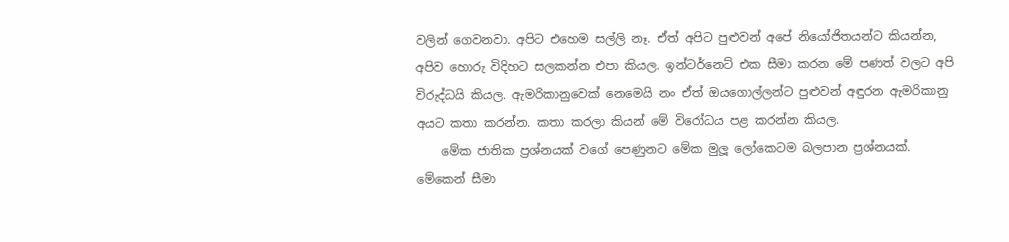වලින් ගෙවනවා. අපිට එහෙම සල්ලි නෑ. ඒත් අපිට පුළුවන් අපේ නියෝජිතයන්ට කියන්න, අපිව හොරු විදිහට සලකන්න එපා කියල. ඉන්ටර්නෙට් එක සීමා කරන මේ පණත් වලට අපි විරුද්ධයි කියල. ඇමරිකානුවෙක් නෙමෙයි නං ඒත් ඔයගොල්ලන්ට පුළුවන් අඳුරන ඇමරිකානු අයට කතා කරන්න. කතා කරලා කියන් මේ විරෝධය පළ කරන්න කියල.
    මේක ජාතික ප්‍රශ්නයක් වගේ පෙණුනට මේක මුලූ ලෝකෙටම බලපාන ප්‍රශ්නයක්. මේකෙන් සීමා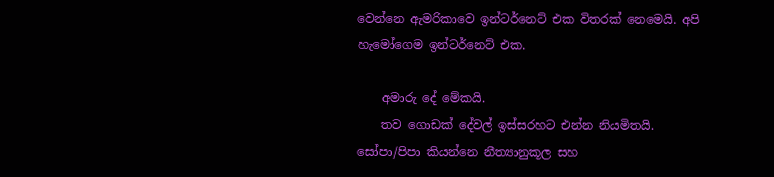වෙන්නෙ ඇමරිකාවෙ ඉන්ටර්නෙට් එක විතරක් නෙමෙයි. අපි හැමෝගෙම ඉන්ටර්නෙට් එක.

    අමාරු දේ මේකයි.
    තව ගොඩක් දේවල් ඉස්සරහට එන්න නියමිතයි. සෝපා/පිපා කියන්නෙ නීත්‍යානුකූල සහ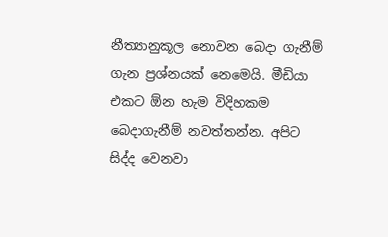නීත්‍යානුකූල නොවන බෙදා ගැනීම් ගැන ප්‍රශ්නයක් නෙමෙයි. මීඩියා එකට ඕන හැම විදිහකම බෙදාගැනීම් නවත්තන්න. අපිට සිද්ද වෙනවා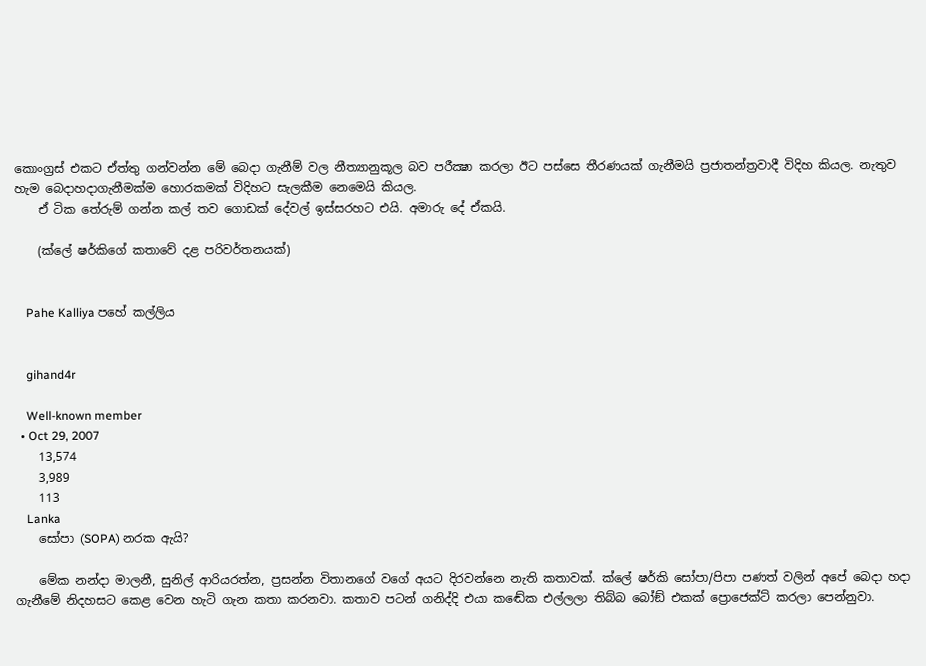කොංග්‍රස් එකට ඒත්තු ගන්වන්න මේ බෙදා ගැනීම් වල නීත්‍යානුකූල බව පරීක්‍ෂා කරලා ඊට පස්සෙ තීරණයක් ගැනීමයි ප්‍රජාතන්ත්‍රවාදී විදිහ කියල. නැතුව හැම බෙදාහදාගැනීමක්ම හොරකමක් විදිහට සැලකීම නෙමෙයි කියල.
    ඒ ටික තේරුම් ගන්න කල් තව ගොඩක් දේවල් ඉස්සරහට එයි. අමාරු දේ ඒකයි.

    (ක්ලේ ෂර්කිගේ කතාවේ දළ පරිවර්තනයක්)


    Pahe Kalliya පහේ කල්ලිය


    gihand4r

    Well-known member
  • Oct 29, 2007
    13,574
    3,989
    113
    Lanka
    සෝපා (SOPA) නරක ඇයි?

    මේක නන්දා මාලනී, සුනිල් ආරියරත්න, ප්‍රසන්න විතානගේ වගේ අයට දිරවන්නෙ නැති කතාවක්. ක්ලේ ෂර්කි සෝපා/පිපා පණත් වලින් අපේ බෙදා හදා ගැනීමේ නිදහසට කෙළ වෙන හැටි ගැන කතා කරනවා. කතාව පටන් ගනිද්දි එයා කඬේක එල්ලලා තිබ්බ බෝඞ් එකක් ප්‍රොජෙක්ට් කරලා පෙන්නුවා.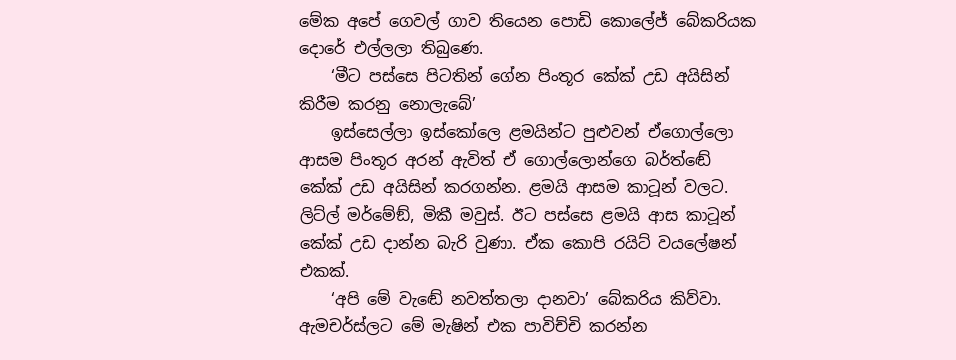මේක අපේ ගෙවල් ගාව තියෙන පොඩි කොලේජ් බේකරියක දොරේ එල්ලලා තිබුණෙ.
    ‘මීට පස්සෙ පිටතින් ගේන පිංතූර කේක් උඩ අයිසින් කිරීම කරනු නොලැබේ’
    ඉස්සෙල්ලා ඉස්කෝලෙ ළමයින්ට පුළුවන් ඒගොල්ලො ආසම පිංතූර අරන් ඇවිත් ඒ ගොල්ලොන්ගෙ බර්ත්ඬේ කේක් උඩ අයිසින් කරගන්න. ළමයි ආසම කාටූන් වලට. ලිට්ල් මර්මේඞ්, මිකී මවුස්. ඊට පස්සෙ ළමයි ආස කාටූන් කේක් උඩ දාන්න බැරි වුණා. ඒක කොපි රයිට් වයලේෂන් එකක්.
    ‘අපි මේ වැඬේ නවත්තලා දානවා’ බේකරිය කිව්වා. ඇමචර්ස්ලට මේ මැෂින් එක පාවිච්චි කරන්න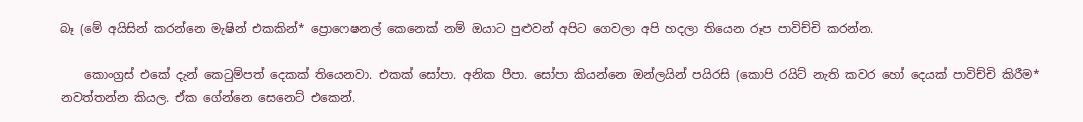බෑ (මේ අයිසින් කරන්නෙ මැෂින් එකකින්* ප්‍රොෆෙෂනල් කෙනෙක් නම් ඔයාට පුළුවන් අපිට ගෙවලා අපි හදලා තියෙන රූප පාවිච්චි කරන්න.

    කොංග්‍රස් එකේ දැන් කෙටුම්පත් දෙකක් තියෙනවා. එකක් සෝපා. අනික පීපා. සෝපා කියන්නෙ ඔන්ලයින් පයිරසි (කොපි රයිට් නැති කවර හෝ දෙයක් පාවිච්චි කිරීම* නවත්තන්න කියල. ඒක ගේන්නෙ සෙනෙට් එකෙන්.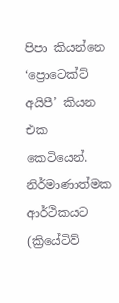පිපා කියන්නෙ ‘ප්‍රොටෙක්ට් අයිපී’ කියන එක කෙටියෙන්. නිර්මාණාත්මක ආර්ථිකයට (ක්‍රියේටිව්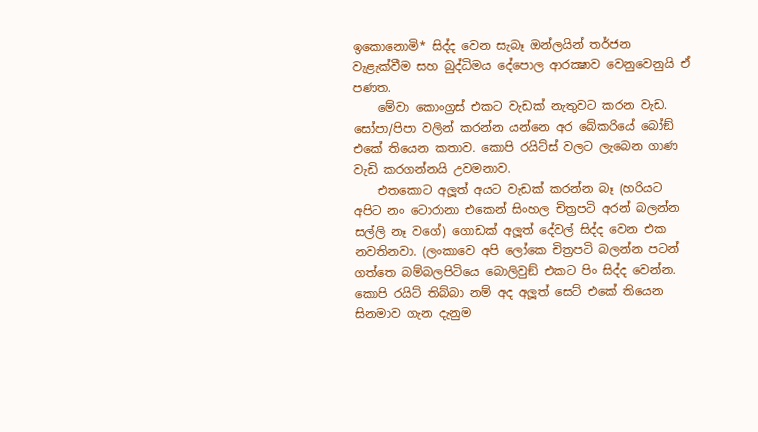ඉකොනොමි* සිද්ද වෙන සැබෑ ඔන්ලයින් තර්ජන වැළැක්වීම සහ බුද්ධිමය දේපොල ආරක්‍ෂාව වෙනුවෙනුයි ඒ පණත.
    මේවා කොංග්‍රස් එකට වැඩක් නැතුවට කරන වැඩ. සෝපා/පිපා වලින් කරන්න යන්නෙ අර බේකරියේ බෝඞ් එකේ තියෙන කතාව. කොපි රයිට්ස් වලට ලැබෙන ගාණ වැඩි කරගන්නයි උවමනාව.
    එතකොට අලූත් අයට වැඩක් කරන්න බෑ (හරියට අපිට නං ටොරානා එකෙන් සිංහල චිත්‍රපටි අරන් බලන්න සල්ලි නෑ වගේ) ගොඩක් අලූත් දේවල් සිද්ද වෙන එක නවතිනවා. (ලංකාවෙ අපි ලෝකෙ චිත්‍රපටි බලන්න පටන් ගත්තෙ බම්බලපිටියෙ බොලිවුඞ් එකට පිං සිද්ද වෙන්න. කොපි රයිට් තිබ්බා නම් අද අලූත් සෙට් එකේ තියෙන සිනමාව ගැන දැනුම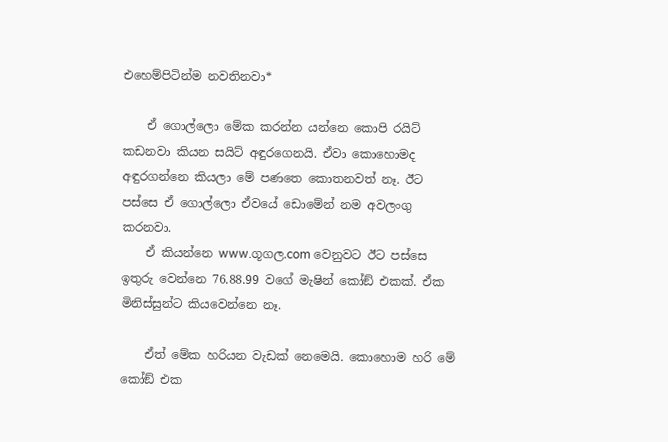එහෙම්පිටින්ම නවතිනවා*

    ඒ ගොල්ලො මේක කරන්න යන්නෙ කොපි රයිට් කඩනවා කියන සයිට් අඳුරගෙනයි. ඒවා කොහොමද අඳුරගන්නෙ කියලා මේ පණතෙ කොතනවත් නෑ. ඊට පස්සෙ ඒ ගොල්ලො ඒවයේ ඩොමේන් නම අවලංගු කරනවා.
    ඒ කියන්නෙ www.ගූගල.com වෙනුවට ඊට පස්සෙ ඉතුරු වෙන්නෙ 76.88.99 වගේ මැෂින් කෝඞ් එකක්. ඒක මිනිස්සුන්ට කියවෙන්නෙ නෑ.

    ඒත් මේක හරියන වැඩක් නෙමෙයි. කොහොම හරි මේ කෝඞ් එක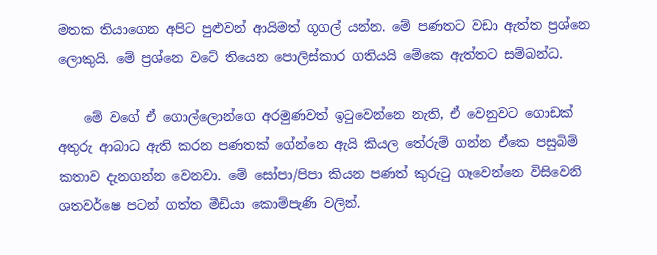මතක තියාගෙන අපිට පුළුවන් ආයිමත් ගූගල් යන්න. මේ පණතට වඩා ඇත්ත ප්‍රශ්නෙ ලොකුයි. මේ ප්‍රශ්නෙ වටේ තියෙන පොලිස්කාර ගතියයි මේකෙ ඇත්තට සම්බන්ධ.

    මේ වගේ ඒ ගොල්ලොන්ගෙ අරමුණවත් ඉටුවෙන්නෙ නැති, ඒ වෙනුවට ගොඩක් අතුරු ආබාධ ඇති කරන පණතක් ගේන්නෙ ඇයි කියල තේරුම් ගන්න ඒකෙ පසුබිම් කතාව දැනගන්න වෙනවා. මේ සෝපා/පිපා කියන පණත් කුරුටු ගෑවෙන්නෙ විසිවෙනි ශතවර්ෂෙ පටන් ගත්ත මීඩියා කොම්පැණි වලින්.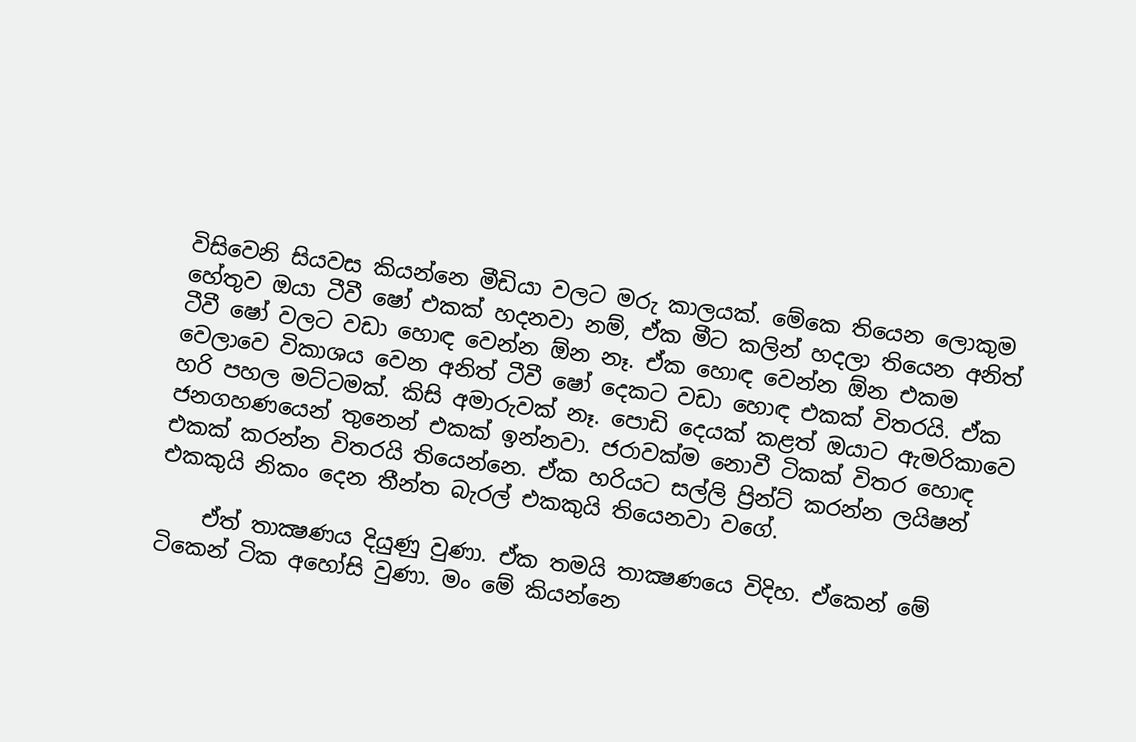විසිවෙනි සියවස කියන්නෙ මීඩියා වලට මරු කාලයක්. මේකෙ තියෙන ලොකුම හේතුව ඔයා ටීවී ෂෝ එකක් හදනවා නම්, ඒක මීට කලින් හදලා තියෙන අනිත් ටීවී ෂෝ වලට වඩා හොඳ වෙන්න ඕන නෑ. ඒක හොඳ වෙන්න ඕන එකම වෙලාවෙ විකාශය වෙන අනිත් ටීවී ෂෝ දෙකට වඩා හොඳ එකක් විතරයි. ඒක හරි පහල මට්ටමක්. කිසි අමාරුවක් නෑ. පොඩි දෙයක් කළත් ඔයාට ඇමරිකාවෙ ජනගහණයෙන් තුනෙන් එකක් ඉන්නවා. ජරාවක්ම නොවී ටිකක් විතර හොඳ එකක් කරන්න විතරයි තියෙන්නෙ. ඒක හරියට සල්ලි ප්‍රින්ට් කරන්න ලයිෂන් එකකුයි නිකං දෙන තීන්ත බැරල් එකකුයි තියෙනවා වගේ.

    ඒත් තාක්‍ෂණය දියුණු වුණා. ඒක තමයි තාක්‍ෂණයෙ විදිහ. ඒකෙන් මේ ටිකෙන් ටික අහෝසි වුණා. මං මේ කියන්නෙ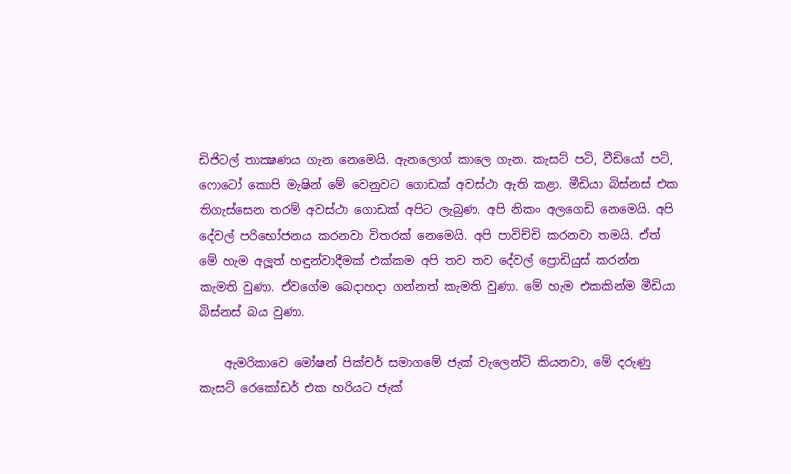ඩිජිටල් තාක්‍ෂණය ගැන නෙමෙයි. ඇනලොග් කාලෙ ගැන. කැසට් පටි, වීඩියෝ පටි, ෆොටෝ කොපි මැෂින් මේ වෙනුවට ගොඩක් අවස්ථා ඇති කළා. මීඩියා බිස්නස් එක තිගැස්සෙන තරම් අවස්ථා ගොඩක් අපිට ලැබුණ. අපි නිකං අලගෙඩි නෙමෙයි. අපි දේවල් පරිභෝජනය කරනවා විතරක් නෙමෙයි. අපි පාවිච්චි කරනවා තමයි. ඒත් මේ හැම අලූත් හඳුන්වාදීමක් එක්කම අපි තව තව දේවල් ප්‍රොඩියුස් කරන්න කැමති වුණා. ඒවගේම බෙදාහදා ගන්නත් කැමති වුණා. මේ හැම එකකින්ම මීඩියා බිස්නස් බය වුණා.

    ඇමරිකාවෙ මෝෂන් පික්චර් සමාගමේ ජැක් වැලෙන්ටි කියනවා, මේ දරුණු කැසට් රෙකෝඩර් එක හරියට ජැක්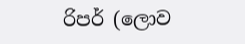රිපර් (ලොව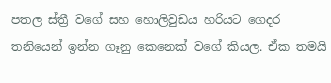පතල ස්ත්‍රී වගේ සහ හොලිවුඩය හරියට ගෙදර තනියෙන් ඉන්න ගෑනු කෙනෙක් වගේ කියල. ඒක තමයි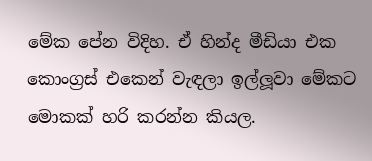මේක පේන විදිහ. ඒ හින්ද මීඩියා එක කොංග්‍රස් එකෙන් වැඳලා ඉල්ලූවා මේකට මොකක් හරි කරන්න කියල.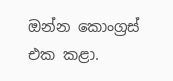ඔන්න කොංග්‍රස් එක කළා.